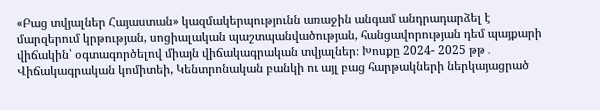«Բաց տվյալներ Հայաստան» կազմակերպությունն առաջին անգամ անդրադարձել է մարզերում կրթության, սոցիալական պաշտպանվածության, հանցավորության դեմ պայքարի վիճակին՝ օգտագործելով միայն վիճակագրական տվյալներ։ Խոսքը 2024- 2025 թթ․ Վիճակագրական կոմիտեի, Կենտրոնական բանկի ու այլ բաց հարթակների ներկայացրած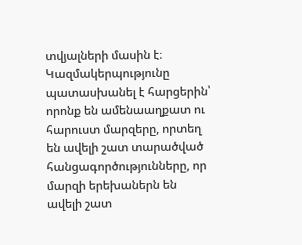տվյալների մասին է։ Կազմակերպությունը պատասխանել է հարցերին՝ որոնք են ամենաաղքատ ու հարուստ մարզերը, որտեղ են ավելի շատ տարածված հանցագործությունները, որ մարզի երեխաներն են ավելի շատ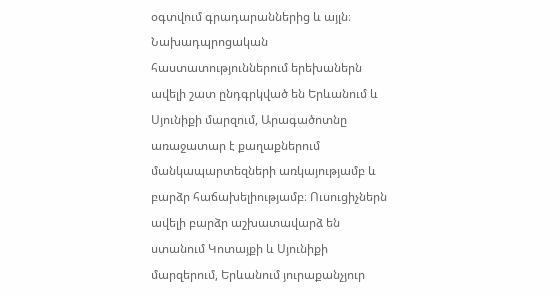օգտվում գրադարաններից և այլն։
Նախադպրոցական հաստատություններում երեխաներն ավելի շատ ընդգրկված են Երևանում և Սյունիքի մարզում, Արագածոտնը առաջատար է քաղաքներում մանկապարտեզների առկայությամբ և բարձր հաճախելիությամբ։ Ուսուցիչներն ավելի բարձր աշխատավարձ են ստանում Կոտայքի և Սյունիքի մարզերում, Երևանում յուրաքանչյուր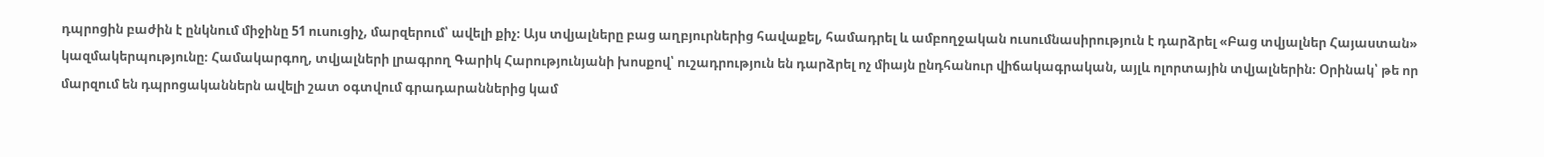դպրոցին բաժին է ընկնում միջինը 51 ուսուցիչ, մարզերում՝ ավելի քիչ։ Այս տվյալները բաց աղբյուրներից հավաքել, համադրել և ամբողջական ուսումնասիրություն է դարձրել «Բաց տվյալներ Հայաստան» կազմակերպությունը։ Համակարգող, տվյալների լրագրող Գարիկ Հարությունյանի խոսքով՝ ուշադրություն են դարձրել ոչ միայն ընդհանուր վիճակագրական, այլև ոլորտային տվյալներին։ Օրինակ՝ թե որ մարզում են դպրոցականներն ավելի շատ օգտվում գրադարաններից կամ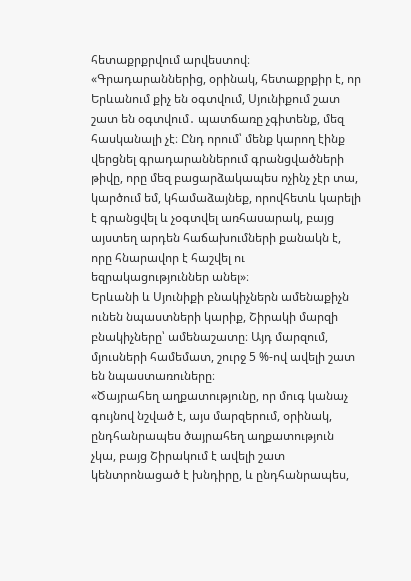հետաքրքրվում արվեստով։
«Գրադարաններից, օրինակ, հետաքրքիր է, որ Երևանում քիչ են օգտվում, Սյունիքում շատ շատ են օգտվում․ պատճառը չգիտենք, մեզ հասկանալի չէ։ Ընդ որում՝ մենք կարող էինք վերցնել գրադարաններում գրանցվածների թիվը, որը մեզ բացարձակապես ոչինչ չէր տա, կարծում եմ, կհամաձայնեք, որովհետև կարելի է գրանցվել և չօգտվել առհասարակ, բայց այստեղ արդեն հաճախումների քանակն է, որը հնարավոր է հաշվել ու եզրակացություններ անել»։
Երևանի և Սյունիքի բնակիչներն ամենաքիչն ունեն նպաստների կարիք, Շիրակի մարզի բնակիչները՝ ամենաշատը։ Այդ մարզում, մյուսների համեմատ, շուրջ 5 %-ով ավելի շատ են նպաստառուները։
«Ծայրահեղ աղքատությունը, որ մուգ կանաչ գույնով նշված է, այս մարզերում, օրինակ, ընդհանրապես ծայրահեղ աղքատություն չկա, բայց Շիրակում է ավելի շատ կենտրոնացած է խնդիրը, և ընդհանրապես,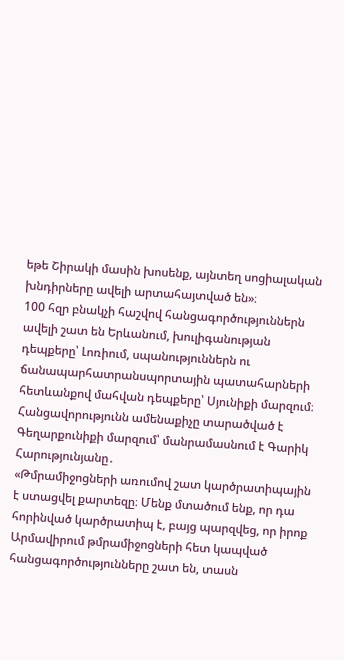եթե Շիրակի մասին խոսենք, այնտեղ սոցիալական խնդիրները ավելի արտահայտված են»։
100 հզր բնակչի հաշվով հանցագործություններն ավելի շատ են Երևանում, խուլիգանության դեպքերը՝ Լոռիում, սպանություններն ու ճանապարհատրանսպորտային պատահարների հետևանքով մահվան դեպքերը՝ Սյունիքի մարզում։ Հանցավորությունն ամենաքիչը տարածված է Գեղարքունիքի մարզում՝ մանրամասնում է Գարիկ Հարությունյանը․
«Թմրամիջոցների առումով շատ կարծրատիպային է ստացվել քարտեզը։ Մենք մտածում ենք, որ դա հորինված կարծրատիպ է, բայց պարզվեց, որ իրոք Արմավիրում թմրամիջոցների հետ կապված հանցագործությունները շատ են, տասն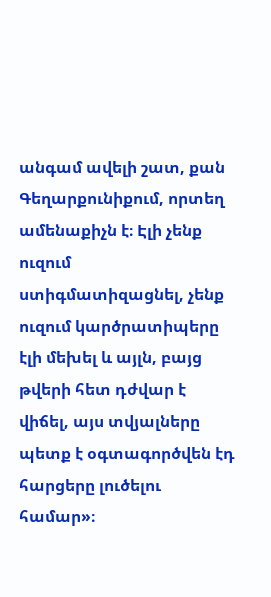անգամ ավելի շատ, քան Գեղարքունիքում, որտեղ ամենաքիչն է։ Էլի չենք ուզում ստիգմատիզացնել, չենք ուզում կարծրատիպերը էլի մեխել և այլն, բայց թվերի հետ դժվար է վիճել, այս տվյալները պետք է օգտագործվեն էդ հարցերը լուծելու համար»։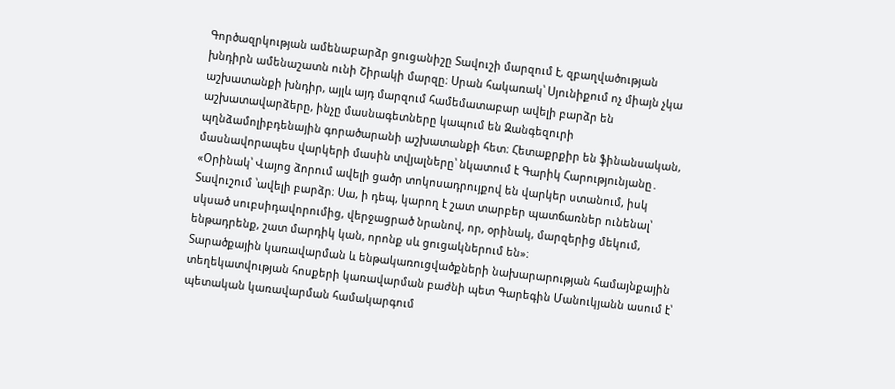Գործազրկության ամենաբարձր ցուցանիշը Տավուշի մարզում է, զբաղվածության խնդիրն ամենաշատն ունի Շիրակի մարզը։ Սրան հակառակ՝ Սյունիքում ոչ միայն չկա աշխատանքի խնդիր, այլև այդ մարզում համեմատաբար ավելի բարձր են աշխատավարձերը, ինչը մասնագետները կապում են Զանգեզուրի պղնձամոլիբդենային գորածարանի աշխատանքի հետ։ Հետաքրքիր են ֆինանսական, մասնավորապես վարկերի մասին տվյալները՝ նկատում է Գարիկ Հարությունյանը․
«Օրինակ՝ Վայոց ձորում ավելի ցածր տոկոսադրույքով են վարկեր ստանում, իսկ Տավուշում ՝ավելի բարձր։ Սա, ի դեպ, կարող է շատ տարբեր պատճառներ ունենալ՝ սկսած սուբսիդավորումից, վերջացրած նրանով, որ, օրինակ, մարզերից մեկում, ենթադրենք, շատ մարդիկ կան, որոնք սև ցուցակներում են»։
Տարածքային կառավարման և ենթակառուցվածքների նախարարության համայնքային տեղեկատվության հոսքերի կառավարման բաժնի պետ Գարեգին Մանուկյանն ասում է՝ պետական կառավարման համակարգում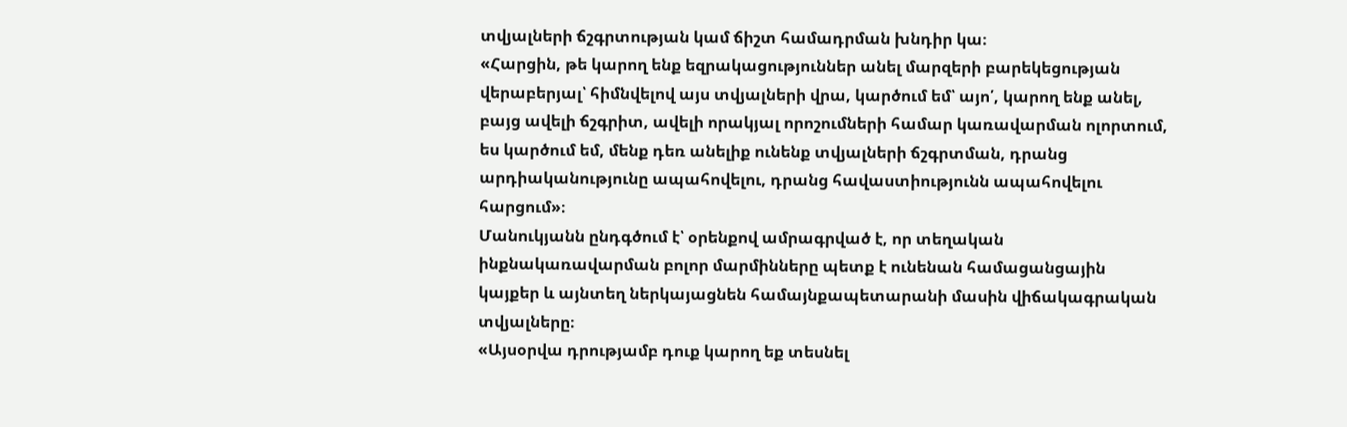տվյալների ճշգրտության կամ ճիշտ համադրման խնդիր կա։
«Հարցին, թե կարող ենք եզրակացություններ անել մարզերի բարեկեցության վերաբերյալ՝ հիմնվելով այս տվյալների վրա, կարծում եմ՝ այո՛, կարող ենք անել, բայց ավելի ճշգրիտ, ավելի որակյալ որոշումների համար կառավարման ոլորտում, ես կարծում եմ, մենք դեռ անելիք ունենք տվյալների ճշգրտման, դրանց արդիականությունը ապահովելու, դրանց հավաստիությունն ապահովելու հարցում»։
Մանուկյանն ընդգծում է՝ օրենքով ամրագրված է, որ տեղական ինքնակառավարման բոլոր մարմինները պետք է ունենան համացանցային կայքեր և այնտեղ ներկայացնեն համայնքապետարանի մասին վիճակագրական տվյալները։
«Այսօրվա դրությամբ դուք կարող եք տեսնել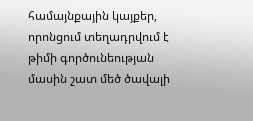համայնքային կայքեր, որոնցում տեղադրվում է թիմի գործունեության մասին շատ մեծ ծավալի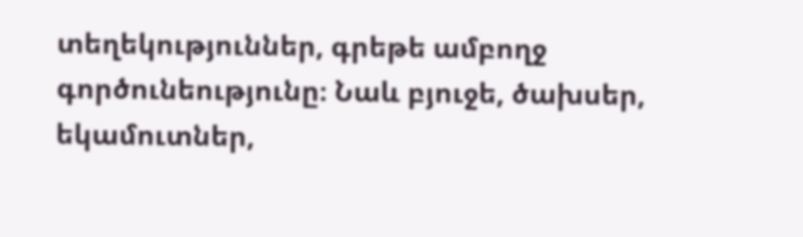տեղեկություններ, գրեթե ամբողջ գործունեությունը։ Նաև բյուջե, ծախսեր, եկամուտներ,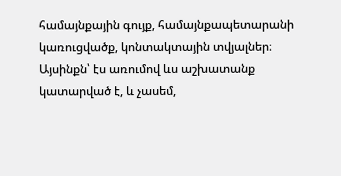համայնքային գույք, համայնքապետարանի կառուցվածք, կոնտակտային տվյալներ։ Այսինքն՝ էս առումով ևս աշխատանք կատարված է, և չասեմ,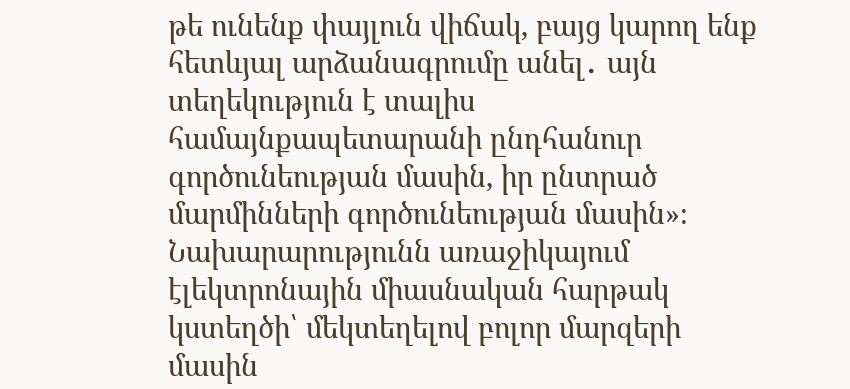թե ունենք փայլուն վիճակ, բայց կարող ենք հետևյալ արձանագրումը անել․ այն տեղեկություն է տալիս համայնքապետարանի ընդհանուր գործունեության մասին, իր ընտրած մարմինների գործունեության մասին»։
Նախարարությունն առաջիկայում էլեկտրոնային միասնական հարթակ կստեղծի՝ մեկտեղելով բոլոր մարզերի մասին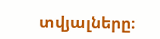տվյալները։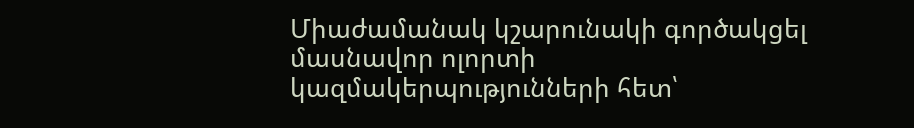Միաժամանակ կշարունակի գործակցել մասնավոր ոլորտի կազմակերպությունների հետ՝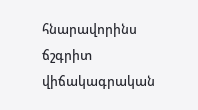հնարավորինս ճշգրիտ վիճակագրական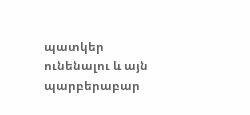պատկեր ունենալու և այն պարբերաբար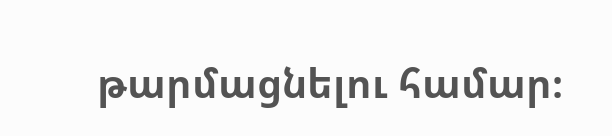թարմացնելու համար։